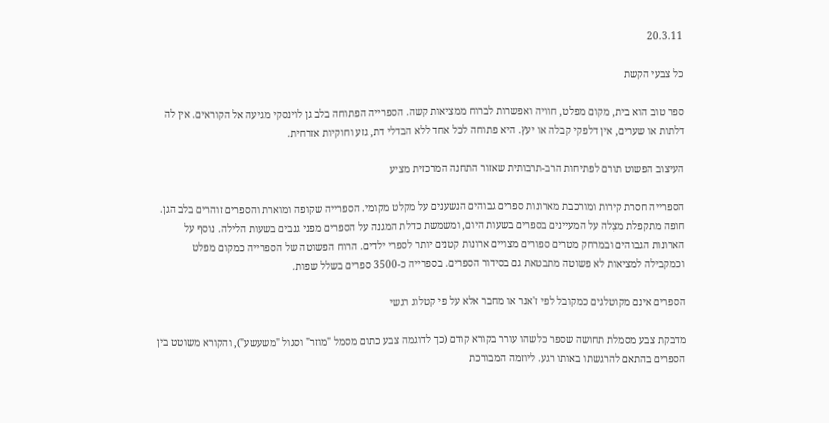20.3.11

כל צבעי הקשת

ספר טוב הוא בית, מקום מפלט, חוויה ואפשרות לברוח ממציאות קשה. הספרייה הפתוחה בלב גן לוינסקי מגיעה אל הקוראים. אין לה דלתות או שערים, אין דלפקי קבלה או יעץ. היא פתוחה לכל אחד ללא הבדלי דת, גזע וחוקיות אזרחית.

העיצוב הפשוט תורם לפתיחות הרב-תרבותית שאזור התחנה המרכזית מציע

הספרייה חסרת קירות ומורכבת מארונות ספרים גבוהים הנשענים על מקלט מקומי. הספרייה שקופה ומוארת והספרים זוהרים בלב הגן. חופה מתקפלת מצִלה על המעיינים בספרים בשעות היום, ומשמשת כדלת המגנה על הספרים מפני גנבים בשעות הלילה. נוסף על הארונות הגבוהים ובמרחק מטרים ספורים מצויים ארונות קטנים יותר לספרי ילדים. הרוח הפשוטה של הספרייה כמקום מפלט וכמקבילה למציאות לא פשוטה מתבטאת גם בסידור הספרים. בספרייה כ-3500 ספרים בשלל שפות.

הספרים אינם מקוטלגים כמקובל לפי ז'אנר או מחבר אלא על פי קטלוג רגשי

מדבקת צבע מסמלת תחושה שספר כלשהו עורר בקורא קודם (כך לדוגמה צבע כתום מסמל "מוזר" וסגול "משעשע"), והקורא משוטט בין הספרים בהתאם להרגשתו באותו רגע. ליוזמה המבורכת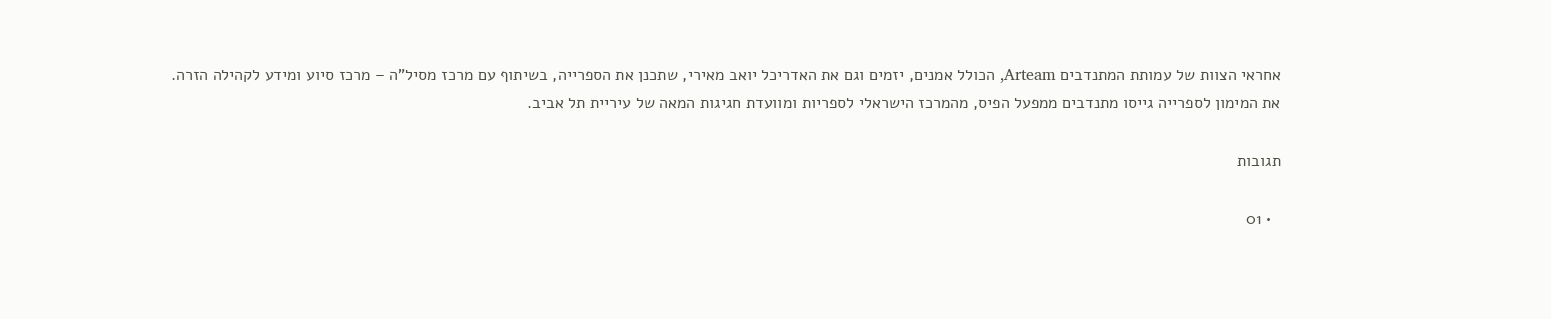אחראי הצוות של עמותת המתנדבים Arteam, הכולל אמנים, יזמים וגם את האדריכל יואב מאירי, שתכנן את הספרייה, בשיתוף עם מרכז מסיל"ה – מרכז סיוע ומידע לקהילה הזרה.
את המימון לספרייה גייסו מתנדבים ממפעל הפיס, מהמרכז הישראלי לספריות ומוועדת חגיגות המאה של עיריית תל אביב.

תגובות

  • 01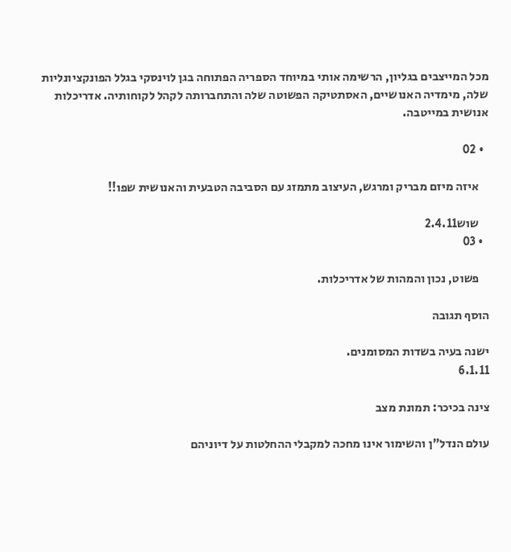מכל המייצבים בגליון, הרשימה אותי במיוחד הספריה הפתוחה בגן לוינסקי בגלל הפונקציונליות שלה, מימדיה האנושיים, האסתטיקה הפשוטה שלה והתחברותה לקהל לקוחותיה. אדריכלות אנושית במייטבה.

  • 02

    איזה מיזם מבריק ומרגש, העיצוב מתמזג עם הסביבה הטבעית והאנושית שפו!!

    שוש2.4.11
  • 03

    פשוט, נכון והמהות של אדריכלות.

הוסף תגובה

ישנה בעיה בשדות המסומנים.
6.1.11

צינה בכיכר: תמונת מצב

עולם הנדל"ן והשימור אינו מחכה למקבלי ההחלטות על דיוניהם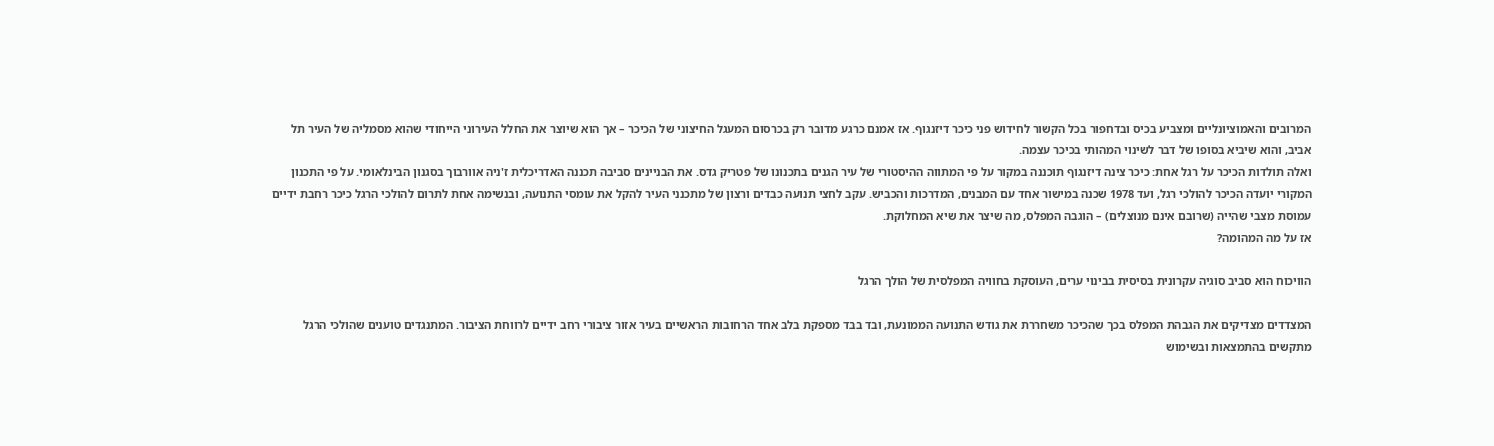המרובים והאמוציונליים ומצביע בכיס ובדחפור בכל הקשור לחידוש פני כיכר דיזנגוף. אז אמנם כרגע מדובר רק בכרסום המעגל החיצוני של הכיכר – אך הוא שיוצר את החלל העירוני הייחודי שהוא מסמליה של העיר תל אביב, והוא שיביא בסופו של דבר לשינוי המהותי בכיכר עצמה.
ואלה תולדות הכיכר על רגל אחת: כיכר צינה דיזנגוף תוכננה במקור על פי המתווה ההיסטורי של עיר הגנים בתכנונו של פטריק גדס. את הבניינים סביבה תכננה האדריכלית ז'ניה אוורבוך בסגנון הבינלאומי. על פי התכנון המקורי יועדה הכיכר להולכי רגל, ועד 1978 שכנה במישור אחד עם המבנים, המדרכות והכביש. עקב לחצי תנועה כבדים ורצון של מתכנני העיר להקל את עומסי התנועה, ובנשימה אחת לתרום להולכי הרגל כיכר רחבת ידיים עמוסת מצבי שהייה (שרובם אינם מנוצלים) – הוגבה המפלס, מה שיצר את שיא המחלוקת.
אז על מה המהומה?

הוויכוח הוא סביב סוגיה עקרונית בסיסית בבינוי ערים, העוסקת בחוויה המפלסית של הולך הרגל

המצדדים מצדיקים את הגבהת המפלס בכך שהכיכר משחררת את גודש התנועה הממונעת, ובד בבד מספקת בלב אחד הרחובות הראשיים בעיר אזור ציבורי רחב ידיים לרווחת הציבור. המתנגדים טוענים שהולכי הרגל מתקשים בהתמצאות ובשימוש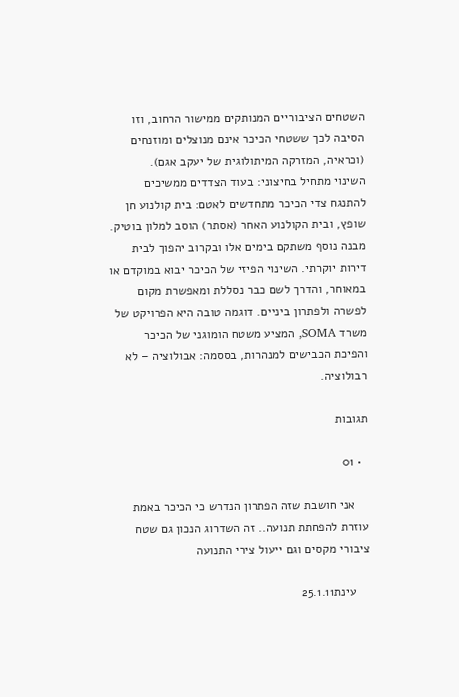השטחים הציבוריים המנותקים ממישור הרחוב, וזו הסיבה לכך ששטחי הכיכר אינם מנוצלים ומוזנחים (וכראיה, המזרקה המיתולוגית של יעקב אגם).
השינוי מתחיל בחיצוני: בעוד הצדדים ממשיכים להתנגח צדי הכיכר מתחדשים לאטם: בית קולנוע חן שופץ, ובית הקולנוע האחר (אסתר) הוסב למלון בוטיק. מבנה נוסף משתקם בימים אלו ובקרוב יהפוך לבית דירות יוקרתי. השינוי הפיזי של הכיכר יבוא במוקדם או במאוחר, והדרך לשם כבר נסללת ומאפשרת מקום לפשרה ולפתרון ביניים. דוגמה טובה היא הפרויקט של משרד SOMA, המציע משטח הומוגני של הכיכר והפיכת הכבישים למנהרות, בססמה: אבולוציה – לא רבולוציה.

תגובות

  • 01

    אני חושבת שזה הפתרון הנדרש כי הכיכר באמת עוזרת להפחתת תנועה.. זה השדרוג הנכון גם שטח ציבורי מקסים וגם ייעול צירי התנועה

    עינת25.1.11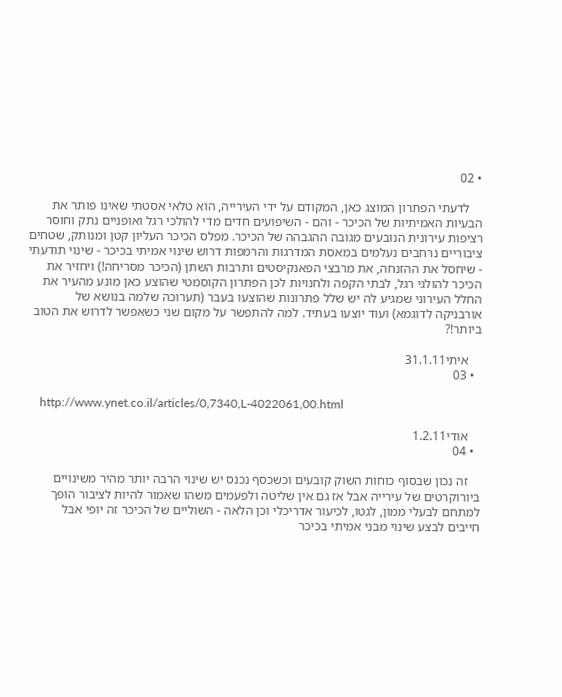• 02

    לדעתי הפתרון המוצג כאן, המקודם על ידי העירייה, הוא טלאי אסטתי שאינו פותר את הבעיות האמיתיות של הכיכר - והם - השיפועים חדים מדי להולכי רגל ואופניים נתק וחוסר רציפות עירונית הנובעים מגובה ההגבהה של הכיכר. מפלס הכיכר העליון קטן ומנותק, שטחים ציבוריים נרחבים נעלמים במאסת המדרגות והרמפות דרוש שינוי אמיתי בכיכר - שינוי תודעתי - שיחסל את ההזנחה, את מרבצי הפאנקיסטים ותרבות השתן (הכיכר מסריחה!) ויחזיר את הכיכר להולגי רגל, לבתי הקפה ולחנויות לכן הפתרון הקוסמטי שהוצע כאן מונע מהעיר את החלל העירוני שמגיע לה יש שלל פתרונות שהוצעו בעבר (תערוכה שלמה בנושא של אורבניקה לדוגמא) ועוד יוצעו בעתיד. למה להתפשר על מקום שני כשאפשר לדרוש את הטוב ביותר!?

    איתי31.1.11
  • 03

    http://www.ynet.co.il/articles/0,7340,L-4022061,00.html

    אודי1.2.11
  • 04

    זה נכון שבסוף כוחות השוק קובעים וכשכסף נכנס יש שינוי הרבה יותר מהיר משינויים ביורוקרטים של עירייה אבל אז גם אין שליטה ולפעמים משהו שאמור להיות לציבור הופך למתחם לבעלי ממון, לגטו, לכיעור אדריכלי וכן הלאה - השוליים של הכיכר זה יופי אבל חייבים לבצע שינוי מבני אמיתי בכיכר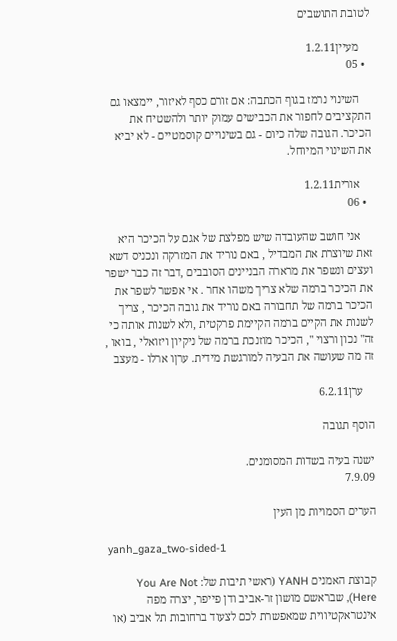לטובת התושבים

    מעיין1.2.11
  • 05

    השינוי נרמז בגוף הכתבה: אם זורם כסף לאיזור, יימצאו גם התקציבים לחפור את הכבישים עמוק יותר ולהשטיח את הכיכר. הגובה שלה כיום - גם בשינויים קוסמטיים - לא יביא את השינוי המיוחל.

    אורית1.2.11
  • 06

    אני חושב שהעובדה שיש מפלצת של אגם על הכיכר היא זאת שיוצרת את המבדיל , באם נוריד את המזרקה ונכניס דשא ועצים ונשפר את מרארה הבניינים הסובבים ,דבר זה כבר ישפר את הכיכר ברמה שלא צריך משהו אחר . אי אפשר לשפר את הכיכר ברמה של תחבורה באם נוריד את גובה הכיכר , צריך לשנות את הקיים ברמה הקיימת פרקטית ,ולא לשנות אותה כי זה" נכון ורצוי ", הכיכר מוזנכת ברמה של ניקיון ויזואלי , בואו , זה מה שעושה את הבעיה למורגשת מידית. ערןו ארלו - מעצב

    ערן6.2.11

הוסף תגובה

ישנה בעיה בשדות המסומנים.
7.9.09

הערים הסמויות מן העין

yanh_gaza_two-sided-1

קבוצת האמנים YANH (ראשי תיבות של: You Are Not Here), שבראשם מושון זר-אביב ודן פייפר, יצרה מפה אינטראקטיווית שמאפשרת לכם לצעוד ברחובות תל אביב (או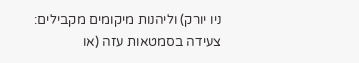ניו יורק) וליהנות מיקומים מקבילים: צעידה בסמטאות עזה (או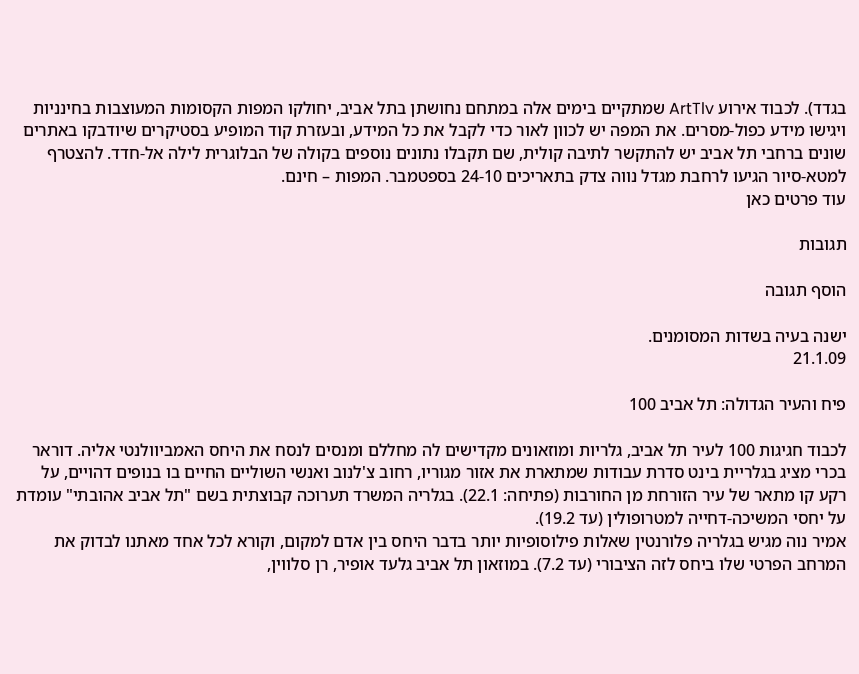בגדד). לכבוד אירוע ArtTlv שמתקיים בימים אלה במתחם נחושתן בתל אביב, יחולקו המפות הקסומות המעוצבות בחינניות ויגישו מידע כפול-מסרים. את המפה יש לכוון לאור כדי לקבל את כל המידע, ובעזרת קוד המופיע בסטיקרים שיודבקו באתרים שונים ברחבי תל אביב יש להתקשר לתיבה קולית, שם תקבלו נתונים נוספים בקולה של הבלוגרית לילה אל-חדד. להצטרף למטא-סיור הגיעו לרחבת מגדל נווה צדק בתאריכים 24-10 בספטמבר. המפות – חינם.
עוד פרטים כאן

תגובות

הוסף תגובה

ישנה בעיה בשדות המסומנים.
21.1.09

פיח והעיר הגדולה: תל אביב 100

לכבוד חגיגות 100 לעיר תל אביב, גלריות ומוזאונים מקדישים לה מחללם ומנסים לנסח את היחס האמביוולנטי אליה. דוראר בכרי מציג בגלריית בינט סדרת עבודות שמתארת את אזור מגוריו, רחוב צ'לנוב ואנשי השוליים החיים בו בנופים דהויים, על רקע קו מתאר של עיר הזורחת מן החורבות (פתיחה: 22.1). בגלריה המשרד תערוכה קבוצתית בשם "תל אביב אהובתי" עומדת על יחסי המשיכה-דחייה למטרופולין (עד 19.2).
אמיר נוה מגיש בגלריה פלורנטין שאלות פילוסופיות יותר בדבר היחס בין אדם למקום, וקורא לכל אחד מאתנו לבדוק את המרחב הפרטי שלו ביחס לזה הציבורי (עד 7.2). במוזאון תל אביב גלעד אופיר, רן סלווין,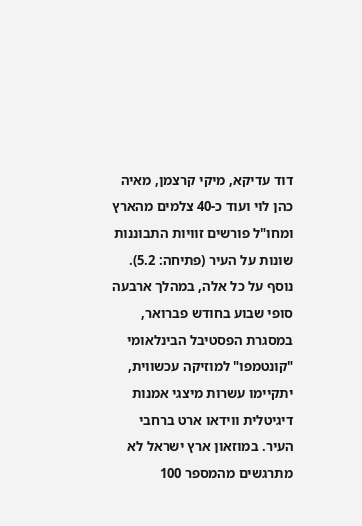דוד עדיקא, מיקי קרצמן, מאיה כהן לוי ועוד כ-40 צלמים מהארץ ומחו"ל פורשים זוויות התבוננות שונות על העיר (פתיחה: 5.2). נוסף על כל אלה, במהלך ארבעה סופי שבוע בחודש פברואר, במסגרת הפסטיבל הבינלאומי "קונטמפו" למוזיקה עכשווית, יתקיימו עשרות מיצגי אמנות דיגיטלית ווידאו ארט ברחבי העיר. במוזאון ארץ ישראל לא מתרגשים מהמספר 100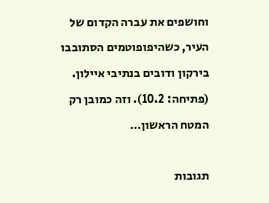וחושפים את עברה הקדום של העיר, כשהיפופוטמים הסתובבו בירקון ודובים בנתיבי איילון. (פתיחה: 10.2). וזה כמובן רק המטח הראשון…

תגובות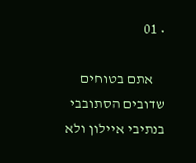• 01

    אתם בטוחים שדובים הסתובבי בנתיבי איילון ולא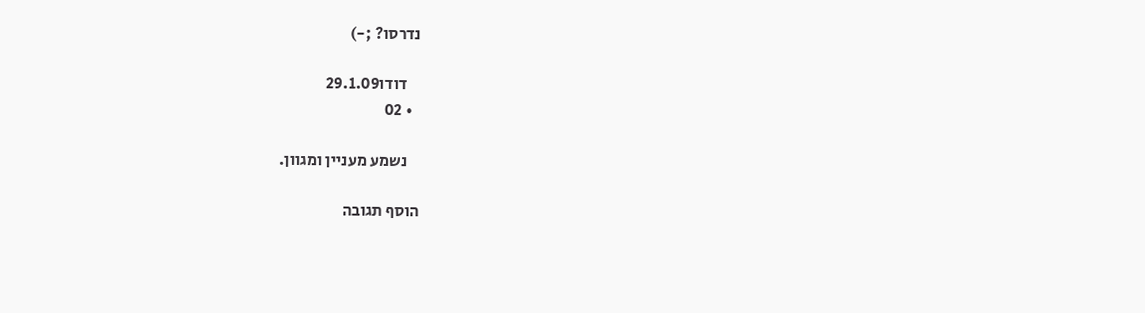נדרסו? ;-)

    דודו29.1.09
  • 02

    נשמע מעניין ומגוון.

הוסף תגובה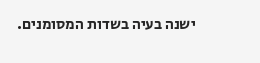ישנה בעיה בשדות המסומנים.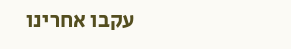עקבו אחרינו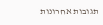תגובות אחרונות